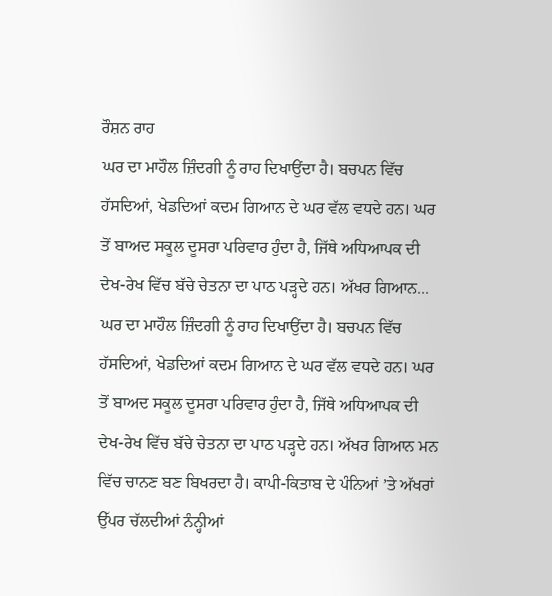ਰੌਸ਼ਨ ਰਾਹ
ਘਰ ਦਾ ਮਾਹੌਲ ਜ਼ਿੰਦਗੀ ਨੂੰ ਰਾਹ ਦਿਖਾਉਂਦਾ ਹੈ। ਬਚਪਨ ਵਿੱਚ ਹੱਸਦਿਆਂ, ਖੇਡਦਿਆਂ ਕਦਮ ਗਿਆਨ ਦੇ ਘਰ ਵੱਲ ਵਧਦੇ ਹਨ। ਘਰ ਤੋਂ ਬਾਅਦ ਸਕੂਲ ਦੂਸਰਾ ਪਰਿਵਾਰ ਹੁੰਦਾ ਹੈ, ਜਿੱਥੇ ਅਧਿਆਪਕ ਦੀ ਦੇਖ-ਰੇਖ ਵਿੱਚ ਬੱਚੇ ਚੇਤਨਾ ਦਾ ਪਾਠ ਪੜ੍ਹਦੇ ਹਨ। ਅੱਖਰ ਗਿਆਨ...
ਘਰ ਦਾ ਮਾਹੌਲ ਜ਼ਿੰਦਗੀ ਨੂੰ ਰਾਹ ਦਿਖਾਉਂਦਾ ਹੈ। ਬਚਪਨ ਵਿੱਚ ਹੱਸਦਿਆਂ, ਖੇਡਦਿਆਂ ਕਦਮ ਗਿਆਨ ਦੇ ਘਰ ਵੱਲ ਵਧਦੇ ਹਨ। ਘਰ ਤੋਂ ਬਾਅਦ ਸਕੂਲ ਦੂਸਰਾ ਪਰਿਵਾਰ ਹੁੰਦਾ ਹੈ, ਜਿੱਥੇ ਅਧਿਆਪਕ ਦੀ ਦੇਖ-ਰੇਖ ਵਿੱਚ ਬੱਚੇ ਚੇਤਨਾ ਦਾ ਪਾਠ ਪੜ੍ਹਦੇ ਹਨ। ਅੱਖਰ ਗਿਆਨ ਮਨ ਵਿੱਚ ਚਾਨਣ ਬਣ ਬਿਖਰਦਾ ਹੈ। ਕਾਪੀ-ਕਿਤਾਬ ਦੇ ਪੰਨਿਆਂ ’ਤੇ ਅੱਖਰਾਂ ਉੱਪਰ ਚੱਲਦੀਆਂ ਨੰਨ੍ਹੀਆਂ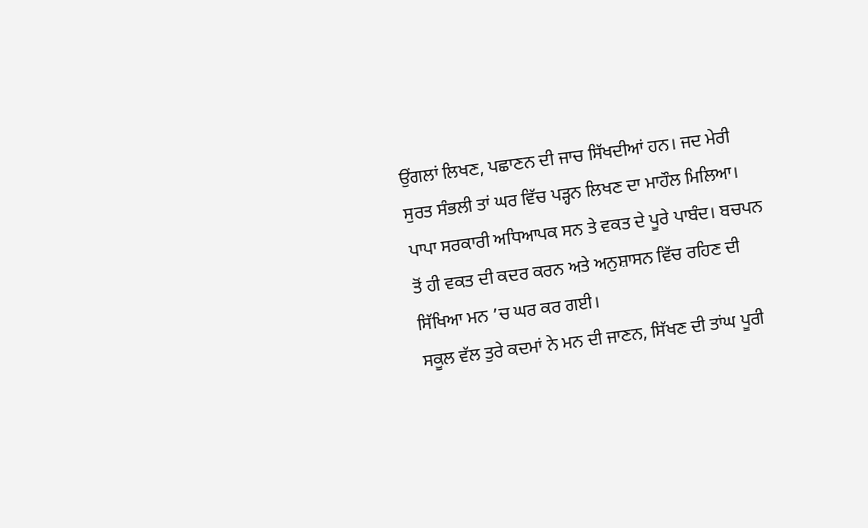ਉਂਗਲਾਂ ਲਿਖਣ, ਪਛਾਣਨ ਦੀ ਜਾਚ ਸਿੱਖਦੀਆਂ ਹਨ। ਜਦ ਮੇਰੀ ਸੁਰਤ ਸੰਭਲੀ ਤਾਂ ਘਰ ਵਿੱਚ ਪੜ੍ਹਨ ਲਿਖਣ ਦਾ ਮਾਹੌਲ ਮਿਲਿਆ। ਪਾਪਾ ਸਰਕਾਰੀ ਅਧਿਆਪਕ ਸਨ ਤੇ ਵਕਤ ਦੇ ਪੂਰੇ ਪਾਬੰਦ। ਬਚਪਨ ਤੋਂ ਹੀ ਵਕਤ ਦੀ ਕਦਰ ਕਰਨ ਅਤੇ ਅਨੁਸ਼ਾਸਨ ਵਿੱਚ ਰਹਿਣ ਦੀ ਸਿੱਖਿਆ ਮਨ ’ਚ ਘਰ ਕਰ ਗਈ।
ਸਕੂਲ ਵੱਲ ਤੁਰੇ ਕਦਮਾਂ ਨੇ ਮਨ ਦੀ ਜਾਣਨ, ਸਿੱਖਣ ਦੀ ਤਾਂਘ ਪੂਰੀ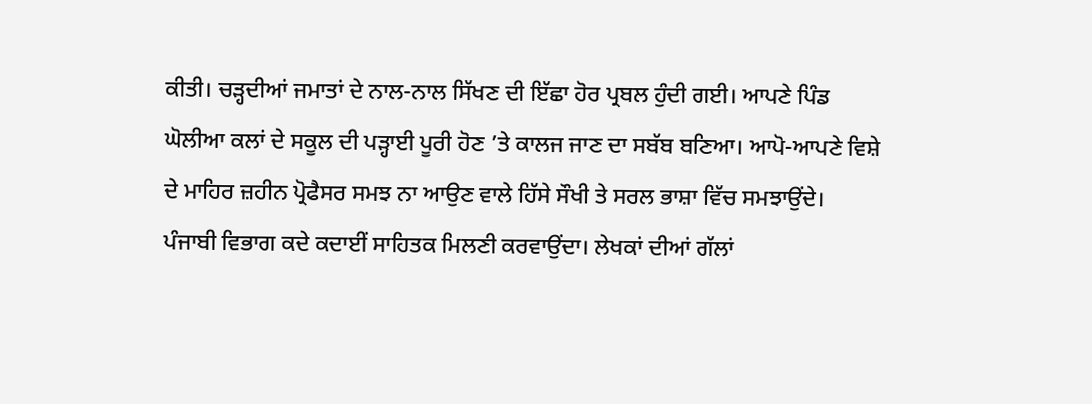ਕੀਤੀ। ਚੜ੍ਹਦੀਆਂ ਜਮਾਤਾਂ ਦੇ ਨਾਲ-ਨਾਲ ਸਿੱਖਣ ਦੀ ਇੱਛਾ ਹੋਰ ਪ੍ਰਬਲ ਹੁੰਦੀ ਗਈ। ਆਪਣੇ ਪਿੰਡ ਘੋਲੀਆ ਕਲਾਂ ਦੇ ਸਕੂਲ ਦੀ ਪੜ੍ਹਾਈ ਪੂਰੀ ਹੋਣ ’ਤੇ ਕਾਲਜ ਜਾਣ ਦਾ ਸਬੱਬ ਬਣਿਆ। ਆਪੋ-ਆਪਣੇ ਵਿਸ਼ੇ ਦੇ ਮਾਹਿਰ ਜ਼ਹੀਨ ਪ੍ਰੋਫੈਸਰ ਸਮਝ ਨਾ ਆਉਣ ਵਾਲੇ ਹਿੱਸੇ ਸੌਖੀ ਤੇ ਸਰਲ ਭਾਸ਼ਾ ਵਿੱਚ ਸਮਝਾਉਂਦੇ। ਪੰਜਾਬੀ ਵਿਭਾਗ ਕਦੇ ਕਦਾਈਂ ਸਾਹਿਤਕ ਮਿਲਣੀ ਕਰਵਾਉਂਦਾ। ਲੇਖਕਾਂ ਦੀਆਂ ਗੱਲਾਂ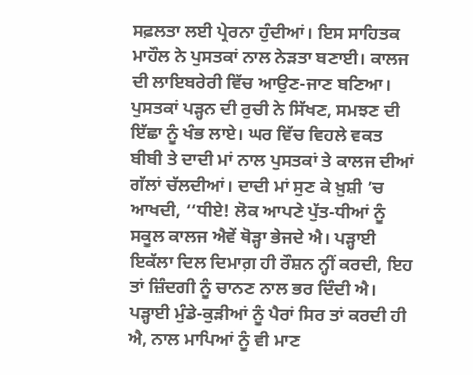ਸਫ਼ਲਤਾ ਲਈ ਪ੍ਰੇਰਨਾ ਹੁੰਦੀਆਂ। ਇਸ ਸਾਹਿਤਕ ਮਾਹੌਲ ਨੇ ਪੁਸਤਕਾਂ ਨਾਲ ਨੇੜਤਾ ਬਣਾਈ। ਕਾਲਜ ਦੀ ਲਾਇਬਰੇਰੀ ਵਿੱਚ ਆਉਣ-ਜਾਣ ਬਣਿਆ। ਪੁਸਤਕਾਂ ਪੜ੍ਹਨ ਦੀ ਰੁਚੀ ਨੇ ਸਿੱਖਣ, ਸਮਝਣ ਦੀ ਇੱਛਾ ਨੂੰ ਖੰਭ ਲਾਏ। ਘਰ ਵਿੱਚ ਵਿਹਲੇ ਵਕਤ ਬੀਬੀ ਤੇ ਦਾਦੀ ਮਾਂ ਨਾਲ ਪੁਸਤਕਾਂ ਤੇ ਕਾਲਜ ਦੀਆਂ ਗੱਲਾਂ ਚੱਲਦੀਆਂ। ਦਾਦੀ ਮਾਂ ਸੁਣ ਕੇ ਖ਼ੁਸ਼ੀ ’ਚ ਆਖਦੀ, ‘‘ਧੀਏ! ਲੋਕ ਆਪਣੇ ਪੁੱਤ-ਧੀਆਂ ਨੂੰ ਸਕੂਲ ਕਾਲਜ ਐਵੇਂ ਥੋੜ੍ਹਾ ਭੇਜਦੇ ਐ। ਪੜ੍ਹਾਈ ਇਕੱਲਾ ਦਿਲ ਦਿਮਾਗ਼ ਹੀ ਰੌਸ਼ਨ ਨ੍ਹੀਂ ਕਰਦੀ, ਇਹ ਤਾਂ ਜ਼ਿੰਦਗੀ ਨੂੰ ਚਾਨਣ ਨਾਲ ਭਰ ਦਿੰਦੀ ਐ। ਪੜ੍ਹਾਈ ਮੁੰਡੇ-ਕੁੜੀਆਂ ਨੂੰ ਪੈਰਾਂ ਸਿਰ ਤਾਂ ਕਰਦੀ ਹੀ ਐ, ਨਾਲ ਮਾਪਿਆਂ ਨੂੰ ਵੀ ਮਾਣ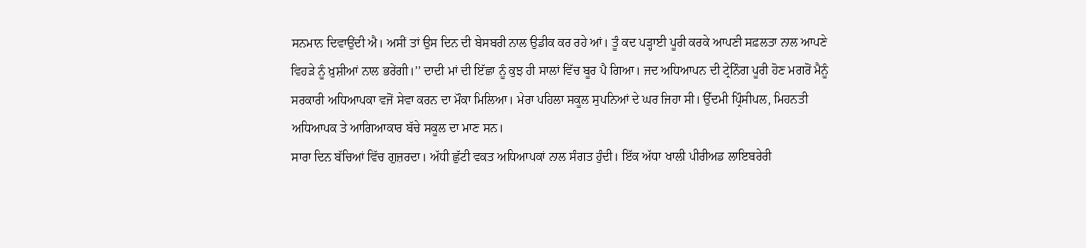ਸਨਮਾਨ ਦਿਵਾਉਂਦੀ ਐ। ਅਸੀਂ ਤਾਂ ਉਸ ਦਿਨ ਦੀ ਬੇਸਬਰੀ ਨਾਲ ਉਡੀਕ ਕਰ ਰਹੇ ਆਂ। ਤੂੰ ਕਦ ਪੜ੍ਹਾਈ ਪੂਰੀ ਕਰਕੇ ਆਪਣੀ ਸਫ਼ਲਤਾ ਨਾਲ ਆਪਣੇ ਵਿਹੜੇ ਨੂੰ ਖ਼ੁਸ਼ੀਆਂ ਨਾਲ ਭਰੇਂਗੀ।’’ ਦਾਦੀ ਮਾਂ ਦੀ ਇੱਛਾ ਨੂੰ ਕੁਝ ਹੀ ਸਾਲਾਂ ਵਿੱਚ ਬੂਰ ਪੈ ਗਿਆ। ਜਦ ਅਧਿਆਪਨ ਦੀ ਟ੍ਰੇਨਿੰਗ ਪੂਰੀ ਹੋਣ ਮਗਰੋਂ ਮੈਨੂੰ ਸਰਕਾਰੀ ਅਧਿਆਪਕਾ ਵਜੋਂ ਸੇਵਾ ਕਰਨ ਦਾ ਮੌਕਾ ਮਿਲਿਆ। ਮੇਰਾ ਪਹਿਲਾ ਸਕੂਲ ਸੁਪਨਿਆਂ ਦੇ ਘਰ ਜਿਹਾ ਸੀ। ਉੱਦਮੀ ਪ੍ਰਿੰਸੀਪਲ, ਮਿਹਨਤੀ ਅਧਿਆਪਕ ਤੇ ਆਗਿਆਕਾਰ ਬੱਚੇ ਸਕੂਲ ਦਾ ਮਾਣ ਸਨ।
ਸਾਰਾ ਦਿਨ ਬੱਚਿਆਂ ਵਿੱਚ ਗੁਜ਼ਰਦਾ। ਅੱਧੀ ਛੁੱਟੀ ਵਕਤ ਅਧਿਆਪਕਾਂ ਨਾਲ ਸੰਗਤ ਹੁੰਦੀ। ਇੱਕ ਅੱਧਾ ਖਾਲੀ ਪੀਰੀਅਡ ਲਾਇਬਰੇਰੀ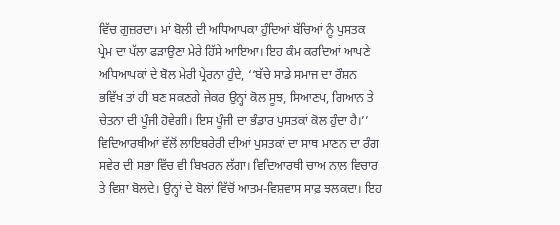ਵਿੱਚ ਗੁਜ਼ਰਦਾ। ਮਾਂ ਬੋਲੀ ਦੀ ਅਧਿਆਪਕਾ ਹੁੰਦਿਆਂ ਬੱਚਿਆਂ ਨੂੰ ਪੁਸਤਕ ਪ੍ਰੇਮ ਦਾ ਪੱਲਾ ਫੜਾਉਣਾ ਮੇਰੇ ਹਿੱਸੇ ਆਇਆ। ਇਹ ਕੰਮ ਕਰਦਿਆਂ ਆਪਣੇ ਅਧਿਆਪਕਾਂ ਦੇ ਬੋਲ ਮੇਰੀ ਪ੍ਰੇਰਨਾ ਹੁੰਦੇ, ‘‘ਬੱਚੇ ਸਾਡੇ ਸਮਾਜ ਦਾ ਰੌਸ਼ਨ ਭਵਿੱਖ ਤਾਂ ਹੀ ਬਣ ਸਕਣਗੇ ਜੇਕਰ ਉਨ੍ਹਾਂ ਕੋਲ ਸੂਝ, ਸਿਆਣਪ, ਗਿਆਨ ਤੇ ਚੇਤਨਾ ਦੀ ਪੂੰਜੀ ਹੋਵੇਗੀ। ਇਸ ਪੂੰਜੀ ਦਾ ਭੰਡਾਰ ਪੁਸਤਕਾਂ ਕੋਲ ਹੁੰਦਾ ਹੈ।’’ ਵਿਦਿਆਰਥੀਆਂ ਵੱਲੋਂ ਲਾਇਬਰੇਰੀ ਦੀਆਂ ਪੁਸਤਕਾਂ ਦਾ ਸਾਥ ਮਾਣਨ ਦਾ ਰੰਗ ਸਵੇਰ ਦੀ ਸਭਾ ਵਿੱਚ ਵੀ ਬਿਖਰਨ ਲੱਗਾ। ਵਿਦਿਆਰਥੀ ਚਾਅ ਨਾਲ ਵਿਚਾਰ ਤੇ ਵਿਸ਼ਾ ਬੋਲਦੇ। ਉਨ੍ਹਾਂ ਦੇ ਬੋਲਾਂ ਵਿੱਚੋਂ ਆਤਮ-ਵਿਸ਼ਵਾਸ ਸਾਫ਼ ਝਲਕਦਾ। ਇਹ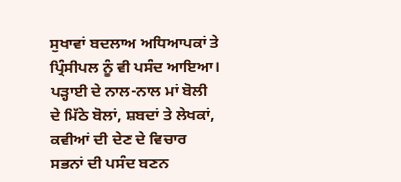ਸੁਖਾਵਾਂ ਬਦਲਾਅ ਅਧਿਆਪਕਾਂ ਤੇ ਪ੍ਰਿੰਸੀਪਲ ਨੂੰ ਵੀ ਪਸੰਦ ਆਇਆ। ਪੜ੍ਹਾਈ ਦੇ ਨਾਲ-ਨਾਲ ਮਾਂ ਬੋਲੀ ਦੇ ਮਿੱਠੇ ਬੋਲਾਂ, ਸ਼ਬਦਾਂ ਤੇ ਲੇਖਕਾਂ, ਕਵੀਆਂ ਦੀ ਦੇਣ ਦੇ ਵਿਚਾਰ ਸਭਨਾਂ ਦੀ ਪਸੰਦ ਬਣਨ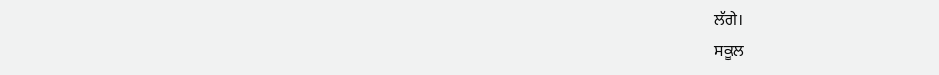ਲੱਗੇ।
ਸਕੂਲ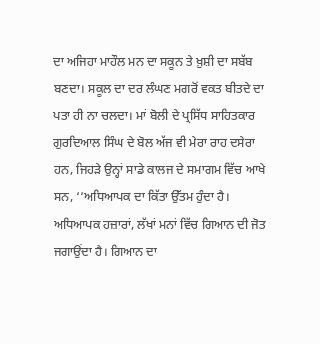ਦਾ ਅਜਿਹਾ ਮਾਹੌਲ ਮਨ ਦਾ ਸਕੂਨ ਤੇ ਖ਼ੁਸ਼ੀ ਦਾ ਸਬੱਬ ਬਣਦਾ। ਸਕੂਲ ਦਾ ਦਰ ਲੰਘਣ ਮਗਰੋਂ ਵਕਤ ਬੀਤਦੇ ਦਾ ਪਤਾ ਹੀ ਨਾ ਚਲਦਾ। ਮਾਂ ਬੋਲੀ ਦੇ ਪ੍ਰਸਿੱਧ ਸਾਹਿਤਕਾਰ ਗੁਰਦਿਆਲ ਸਿੰਘ ਦੇ ਬੋਲ ਅੱਜ ਵੀ ਮੇਰਾ ਰਾਹ ਦਸੇਰਾ ਹਨ, ਜਿਹੜੇ ਉਨ੍ਹਾਂ ਸਾਡੇ ਕਾਲਜ ਦੇ ਸਮਾਗਮ ਵਿੱਚ ਆਖੇ ਸਨ, ‘‘ਅਧਿਆਪਕ ਦਾ ਕਿੱਤਾ ਉੱਤਮ ਹੁੰਦਾ ਹੈ। ਅਧਿਆਪਕ ਹਜ਼ਾਰਾਂ, ਲੱਖਾਂ ਮਨਾਂ ਵਿੱਚ ਗਿਆਨ ਦੀ ਜੋਤ ਜਗਾਉਂਦਾ ਹੈ। ਗਿਆਨ ਦਾ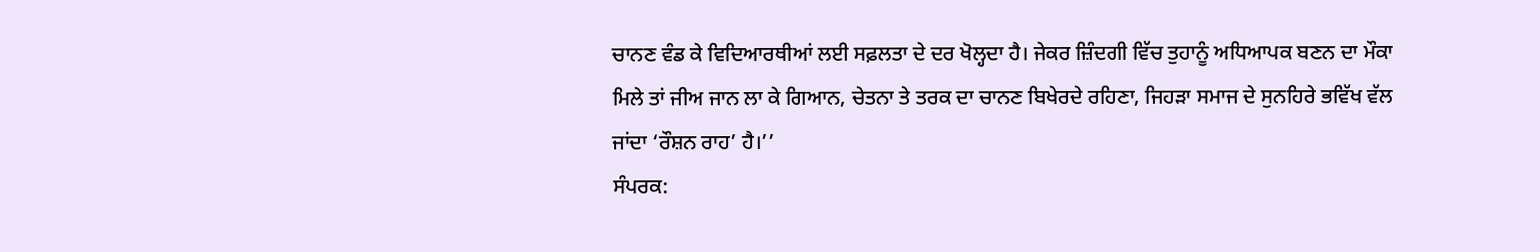ਚਾਨਣ ਵੰਡ ਕੇ ਵਿਦਿਆਰਥੀਆਂ ਲਈ ਸਫ਼ਲਤਾ ਦੇ ਦਰ ਖੋਲ੍ਹਦਾ ਹੈ। ਜੇਕਰ ਜ਼ਿੰਦਗੀ ਵਿੱਚ ਤੁਹਾਨੂੰ ਅਧਿਆਪਕ ਬਣਨ ਦਾ ਮੌਕਾ ਮਿਲੇ ਤਾਂ ਜੀਅ ਜਾਨ ਲਾ ਕੇ ਗਿਆਨ, ਚੇਤਨਾ ਤੇ ਤਰਕ ਦਾ ਚਾਨਣ ਬਿਖੇਰਦੇ ਰਹਿਣਾ, ਜਿਹੜਾ ਸਮਾਜ ਦੇ ਸੁਨਹਿਰੇ ਭਵਿੱਖ ਵੱਲ ਜਾਂਦਾ ‘ਰੌਸ਼ਨ ਰਾਹ’ ਹੈ।’’
ਸੰਪਰਕ: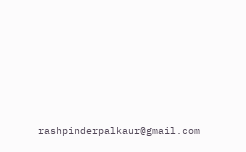rashpinderpalkaur@gmail.com